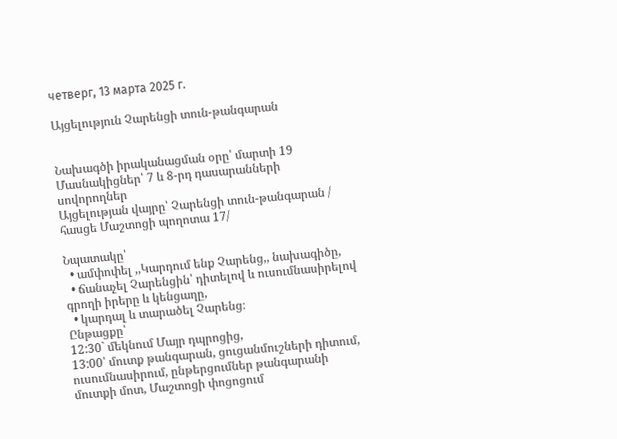четверг, 13 марта 2025 г.

Այցելություն Չարենցի տուն-թանգարան


Նախագծի իրականացման օրը՝ մարտի 19
Մասնակիցներ՝ 7 և 8-րդ դասարանների սովորողներ
Այցելության վայրը՝ Չարենցի տուն-թանգարան / հասցե Մաշտոցի պողոտա 17/

Նպատակը՝
  • ամփոփել ,,Կարդում ենք Չարենց,, նախագիծը,
  • ճանաչել Չարենցին՝ դիտելով և ուսումնասիրելով գրողի իրերը և կենցաղը,
  • կարդալ և տարածել Չարենց։
Ընթացքը՝
12:30` մեկնում Մայր դպրոցից,
13:00՝ մուտք թանգարան, ցուցանմուշների դիտում, ուսումնասիրում, ընթերցումներ թանգարանի մուտքի մոտ, Մաշտոցի փոցոցում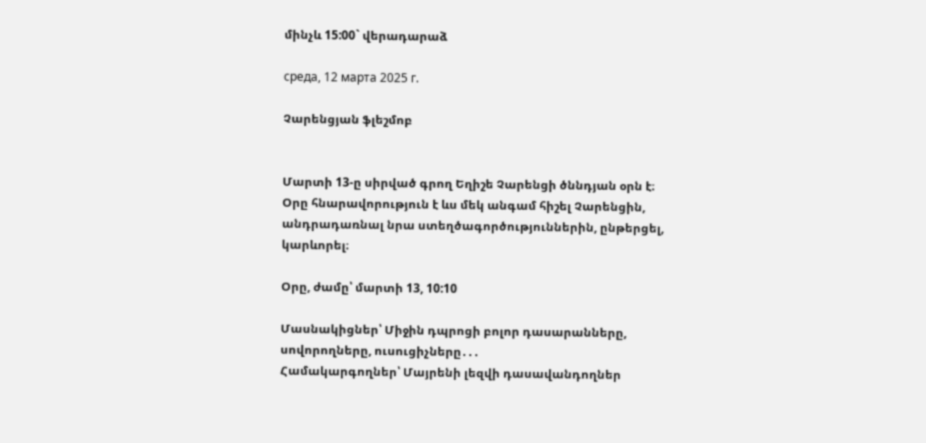մինչև 15:00` վերադարաձ

среда, 12 марта 2025 г.

Չարենցյան ֆլեշմոբ


Մարտի 13-ը սիրված գրող Եղիշե Չարենցի ծննդյան օրն է։ Օրը հնարավորություն է ևս մեկ անգամ հիշել Չարենցին, անդրադառնալ նրա ստեղծագործություններին, ընթերցել, կարևորել։

Օրը, ժամը՝ մարտի 13, 10:10

Մասնակիցներ՝ Միջին դպրոցի բոլոր դասարանները, սովորողները, ուսուցիչները․․․
Համակարգողներ՝ Մայրենի լեզվի դասավանդողներ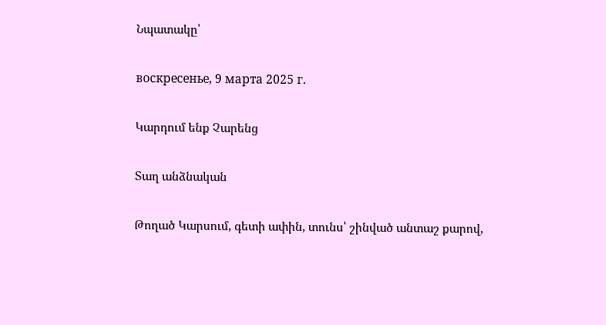Նպատակը՝

воскресенье, 9 марта 2025 г.

Կարդում ենք Չարենց

Տաղ անձնական

Թողած Կարսում, գետի ափին, տունս՝ շինված անտաշ քարով,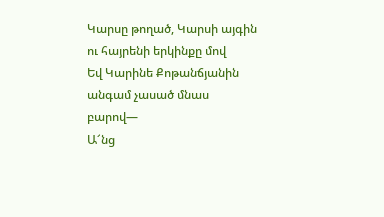Կարսը թողած, Կարսի այգին ու հայրենի երկինքը մով
Եվ Կարինե Քոթանճյանին անգամ չասած մնաս բարով―
Ա՜նց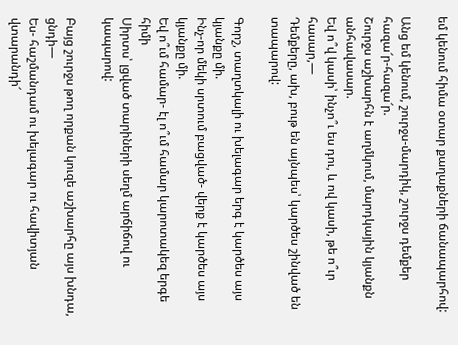եմ կենում հիմա օտար քաղաքների ճանապարհով:

Անց եմ կենում, շուրջս-մարդիկ, շուրջս դեմքեր հազա՜ր-հազա՜ր.
Շուրջս աշխարհն է աղմկում, մարդկային կյանքն անհավասար.
Եվ ո՞վ կասի՝ ինչո՞ւ ես դու, և ով կասի, թե ո՞ւր հասար,―
Դեմքերը, ախ, բութ են այնպես՝ կարծես շինված են տապարով:

Գորշ, տաղտկալի ու խելագար երգ է կարծես այս կյանքը մի.
Ինչ-որ մեկի սրտում բացված- վերք է կարծես այս կյանքը մի.
Եվ ո՞ւմ համար- էլ ո՞ւմ համար կարոտակեզ երգե հիմի
Սիրտս՝ լցված տարիների սեղմ արճիճով ու կապարով:

Բայց շուրջս թող որքան կուզե աշխարհը այս խնդա, ցնդի―
Ես- հաշմանդամ ու խելագար ու հավիտյան վտարանդի՜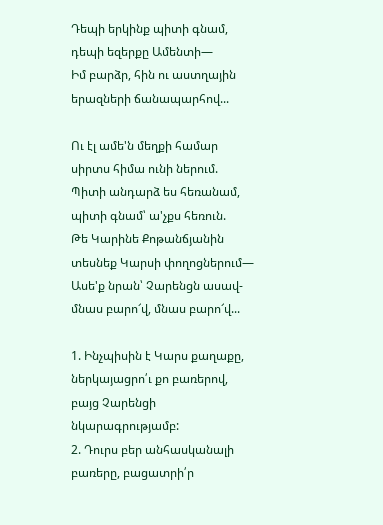Դեպի երկինք պիտի գնամ, դեպի եզերքը Ամենտի―
Իմ բարձր, հին ու աստղային երազների ճանապարհով...

Ու էլ ամե'ն մեղքի համար սիրտս հիմա ունի ներում.
Պիտի անդարձ ես հեռանամ, պիտի գնամ՝ ա'չքս հեռուն.
Թե Կարինե Քոթանճյանին տեսնեք Կարսի փողոցներում―
Ասե'ք նրան՝ Չարենցն ասավ- մնաս բարո՜վ, մնաս բարո՜վ...

1. Ինչպիսին է Կարս քաղաքը, ներկայացրո՛ւ քո բառերով, բայց Չարենցի նկարագրությամբ:
2. Դուրս բեր անհասկանալի բառերը, բացատրի՛ր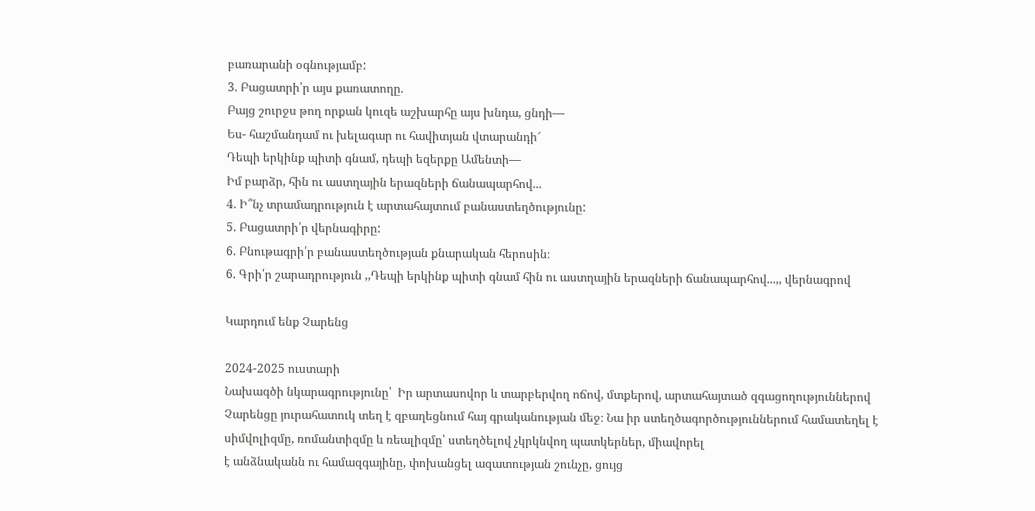բառարանի օգնությամբ:
3. Բացատրի՛ր այս քառատողը.
Բայց շուրջս թող որքան կուզե աշխարհը այս խնդա, ցնդի―
Ես- հաշմանդամ ու խելագար ու հավիտյան վտարանդի՜
Դեպի երկինք պիտի գնամ, դեպի եզերքը Ամենտի―
Իմ բարձր, հին ու աստղային երազների ճանապարհով...
4. Ի՞նչ տրամադրություն է արտահայտում բանաստեղծությունը:
5. Բացատրի՛ր վերնագիրը:
6. Բնութագրի՛ր բանաստեղծության քնարական հերոսին։
6. Գրի՛ր շարադրություն ,,Դեպի երկինք պիտի գնամ հին ու աստղային երազների ճանապարհով...,, վերնագրով

Կարդում ենք Չարենց

2024-2025 ուստարի
Նախագծի նկարագրությունը՝  Իր արտասովոր և տարբերվող ոճով, մտքերով, արտահայտած զգացողություններով Չարենցը յուրահատուկ տեղ է զբաղեցնում հայ գրականության մեջ։ Նա իր ստեղծագործություններում համատեղել է սիմվոլիզմը, ռոմանտիզմը և ռեալիզմը՝ ստեղծելով չկրկնվող պատկերներ, միավորել
է անձնականն ու համազգայինը, փոխանցել ազատության շունչը, ցույց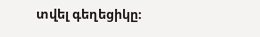տվել գեղեցիկը։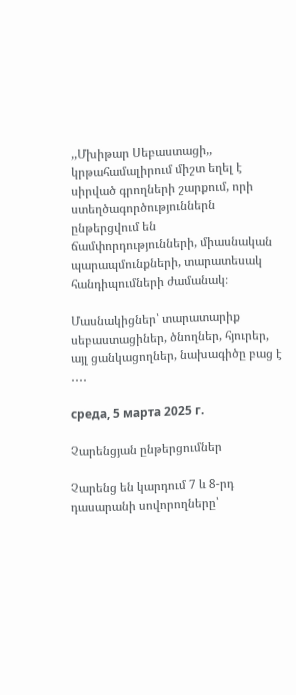,,Մխիթար Սեբաստացի,, կրթահամալիրում միշտ եղել է սիրված գրողների շարքում, որի ստեղծագործություններն ընթերցվում են ճամփորդությունների, միասնական պարապմունքների, տարատեսակ հանդիպումների ժամանակ։

Մասնակիցներ՝ տարատարիք սեբաստացիներ, ծնողներ, հյուրեր, այլ ցանկացողներ, նախագիծը բաց է ․․․․

среда, 5 марта 2025 г.

Չարենցյան ընթերցումներ

Չարենց են կարդում 7 և 8-րդ դասարանի սովորողները՝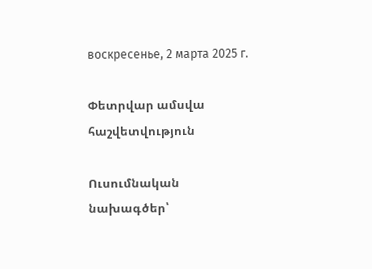воскресенье, 2 марта 2025 г.

Փետրվար ամսվա հաշվետվություն

Ուսումնական նախագծեր՝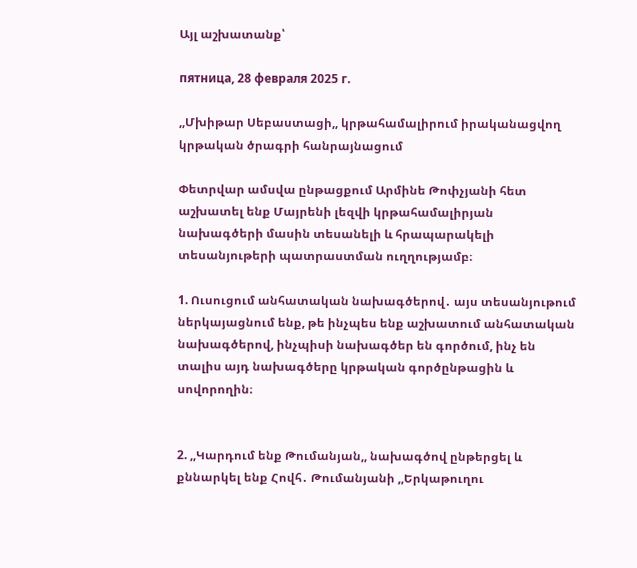Այլ աշխատանք՝

пятница, 28 февраля 2025 г.

,,Մխիթար Սեբաստացի,, կրթահամալիրում իրականացվող կրթական ծրագրի հանրայնացում

Փետրվար ամսվա ընթացքում Արմինե Թոփչյանի հետ աշխատել ենք Մայրենի լեզվի կրթահամալիրյան նախագծերի մասին տեսանելի և հրապարակելի տեսանյութերի պատրաստման ուղղությամբ։

1. Ուսուցում անհատական նախագծերով․ այս տեսանյութում ներկայացնում ենք, թե ինչպես ենք աշխատում անհատական նախագծերով, ինչպիսի նախագծեր են գործում, ինչ են տալիս այդ նախագծերը կրթական գործընթացին և սովորողին։


2. ,,Կարդում ենք Թումանյան,, նախագծով ընթերցել և քննարկել ենք Հովհ․ Թումանյանի ,,Երկաթուղու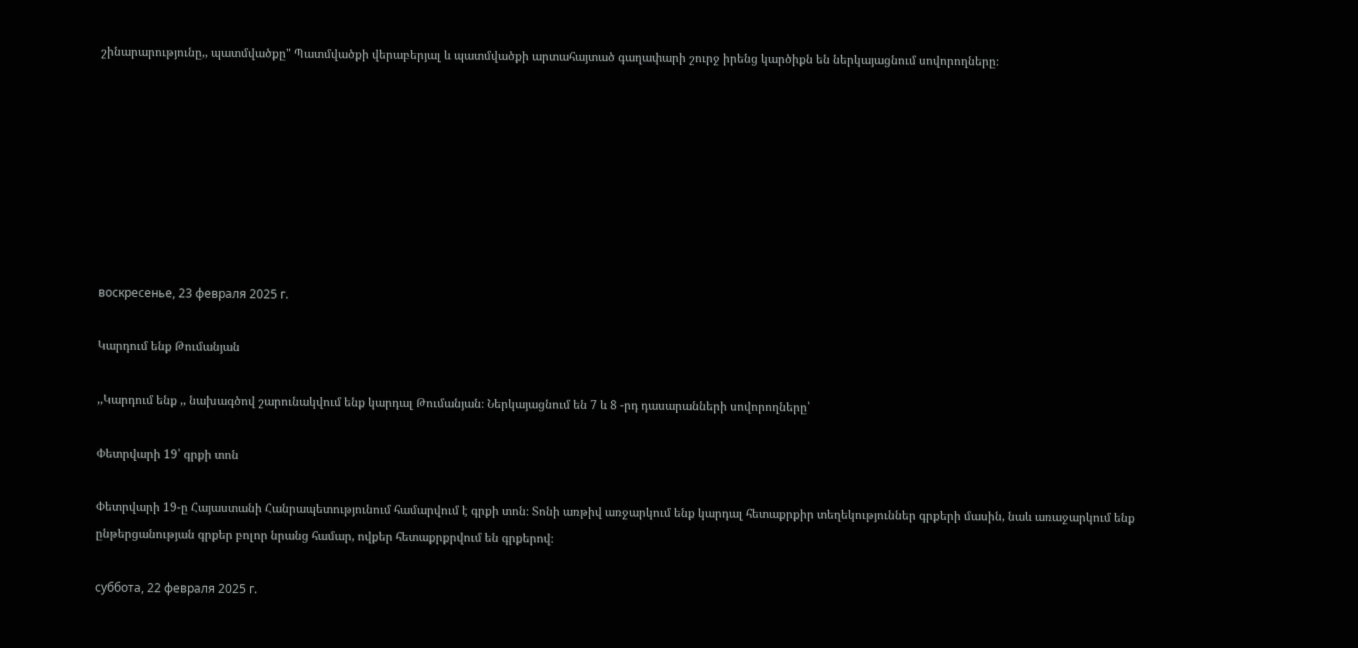շինարարությունը,, պատմվածքը" Պատմվածքի վերաբերյալ և պատմվածքի արտահայտած գաղափարի շուրջ իրենց կարծիքն են ներկայացնում սովորողները։








воскресенье, 23 февраля 2025 г.

Կարդում ենք Թումանյան

,,Կարդում ենք ,, նախագծով շարունակվում ենք կարդալ Թումանյան։ Ներկայացնում են 7 և 8 -րդ դասարանների սովորողները՝

Փետրվարի 19՝ գրքի տոն

Փետրվարի 19-ը Հայաստանի Հանրապետությունում համարվում է գրքի տոն։ Տոնի առթիվ առջարկում ենք կարդալ հետաքրքիր տեղեկություններ գրքերի մասին, նաև առաջարկում ենք ընթերցանության գրքեր բոլոր նրանց համար, ովքեր հետաքրքրվում են գրքերով։

суббота, 22 февраля 2025 г.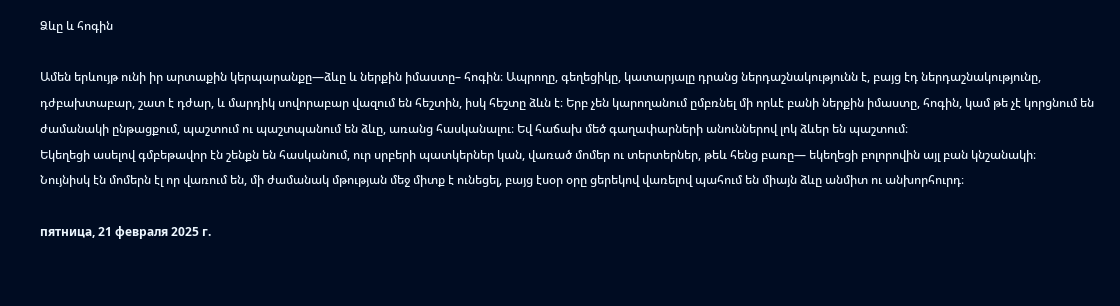Ձևը և հոգին

Ամեն երևույթ ունի իր արտաքին կերպարանքը—ձևը և ներքին իմաստը– հոգին։ Ապրողը, գեղեցիկը, կատարյալը դրանց ներդաշնակությունն է, բայց էդ ներդաշնակությունը, դժբախտաբար, շատ է դժար, և մարդիկ սովորաբար վազում են հեշտին, իսկ հեշտը ձևն է։ Երբ չեն կարողանում ըմբռնել մի որևէ բանի ներքին իմաստը, հոգին, կամ թե չէ կորցնում են ժամանակի ընթացքում, պաշտում ու պաշտպանում են ձևը, առանց հասկանալու։ Եվ հաճախ մեծ գաղափարների անուններով լոկ ձևեր են պաշտում։
Եկեղեցի ասելով գմբեթավոր էն շենքն են հասկանում, ուր սրբերի պատկերներ կան, վառած մոմեր ու տերտերներ, թեև հենց բառը— եկեղեցի բոլորովին այլ բան կնշանակի։
Նույնիսկ էն մոմերն էլ որ վառում են, մի ժամանակ մթության մեջ միտք է ունեցել, բայց էսօր օրը ցերեկով վառելով պահում են միայն ձևը անմիտ ու անխորհուրդ։

пятница, 21 февраля 2025 г.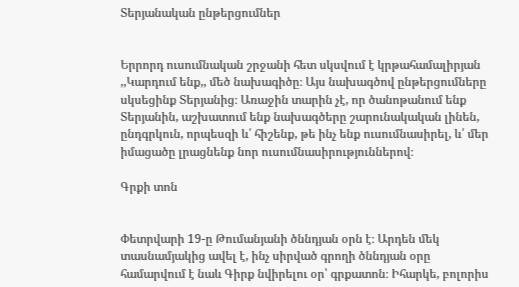Տերյանական ընթերցումներ


Երրորդ ուսումնական շրջանի հետ սկսվում է կրթահամալիրյան ,,Կարդում ենք,, մեծ նախագիծը։ Այս նախագծով ընթերցումները սկսեցինք Տերյանից։ Առաջին տարին չէ, որ ծանոթանում ենք Տերյանին, աշխատում ենք նախագծերը շարունակական լինեն, ընդգրկուն, որպեսզի և՛ հիշենք, թե ինչ ենք ուսումնասիրել, և՛ մեր իմացածը լրացնենք նոր ուսումնասիրություններով։

Գրքի տոն


Փետրվարի 19-ը Թումանյանի ծննդյան օրն է։ Արդեն մեկ տասնամյակից ավել է, ինչ սիրված գրողի ծննդյան օրը համարվում է նաև Գիրք նվիրելու օր՝ գրքատոն։ Իհարկե, բոլորիս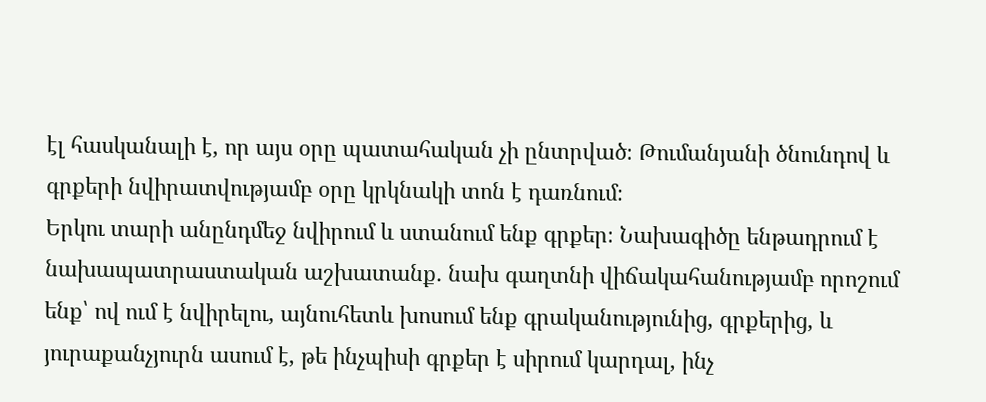էլ հասկանալի է, որ այս օրը պատահական չի ընտրված։ Թումանյանի ծնունդով և գրքերի նվիրատվությամբ օրը կրկնակի տոն է դառնում։
Երկու տարի անընդմեջ նվիրում և ստանում ենք գրքեր։ Նախագիծը ենթադրում է նախապատրաստական աշխատանք․ նախ գաղտնի վիճակահանությամբ որոշում ենք՝ ով ում է նվիրելու, այնուհետև խոսում ենք գրականությունից, գրքերից, և յուրաքանչյուրն ասում է, թե ինչպիսի գրքեր է սիրում կարդալ, ինչ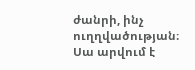ժանրի, ինչ ուղղվածության։ Սա արվում է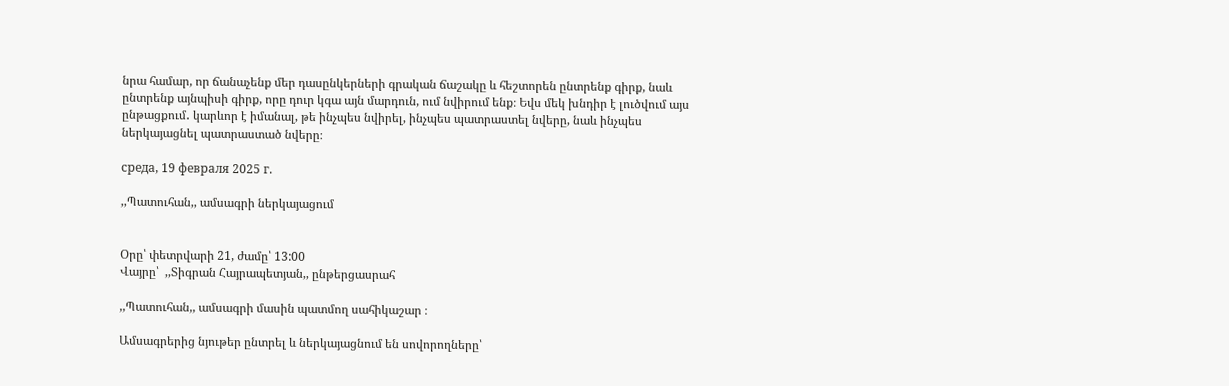նրա համար, որ ճանաչենք մեր դասընկերների գրական ճաշակը և հեշտորեն ընտրենք գիրք, նաև ընտրենք այնպիսի գիրք, որը դուր կգա այն մարդուն, ում նվիրում ենք։ Եվս մեկ խնդիր է լուծվում այս ընթացքում․ կարևոր է իմանալ, թե ինչպես նվիրել, ինչպես պատրաստել նվերը, նաև ինչպես ներկայացնել պատրաստած նվերը։

среда, 19 февраля 2025 г.

,,Պատուհան,, ամսագրի ներկայացում


Օրը՝ փետրվարի 21, ժամը՝ 13:00
Վայրը՝  ,,Տիգրան Հայրապետյան,, ընթերցասրահ

,,Պատուհան,, ամսագրի մասին պատմող սահիկաշար ։

Ամսագրերից նյութեր ընտրել և ներկայացնում են սովորողները՝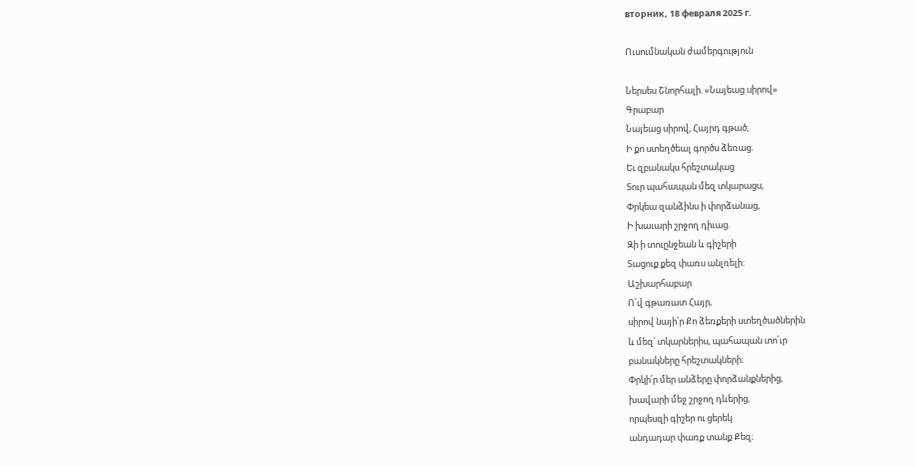вторник, 18 февраля 2025 г.

Ուսումնական ժամերգություն

Ներսես Շնորհալի. «Նայեաց սիրով»
Գրաբար
Նայեաց սիրով, Հայրդ գթած,
Ի քո ստեղծեալ գործս ձեռաց.
Եւ զբանակս հրեշտակաց
Տուր պահապան մեզ տկարացս,
Փրկեա զանձինս ի փորձանաց,
Ի խաւարի շրջող դիւաց.
Զի ի տուընջեան և գիշերի
Տացուք քեզ փառս անլռելի:
Աշխարհաբար
Ո՛վ գթառատ Հայր,
սիրով նայի՛ր Քո ձեռքերի ստեղծածներին
և մեզ՝ տկարներիս, պահապան տո՛ւր
բանակները հրեշտակների։
Փրկի՛ր մեր անձերը փորձանքներից,
խավարի մեջ շրջող դևերից,
որպեսզի գիշեր ու ցերեկ
անդադար փառք տանք Քեզ։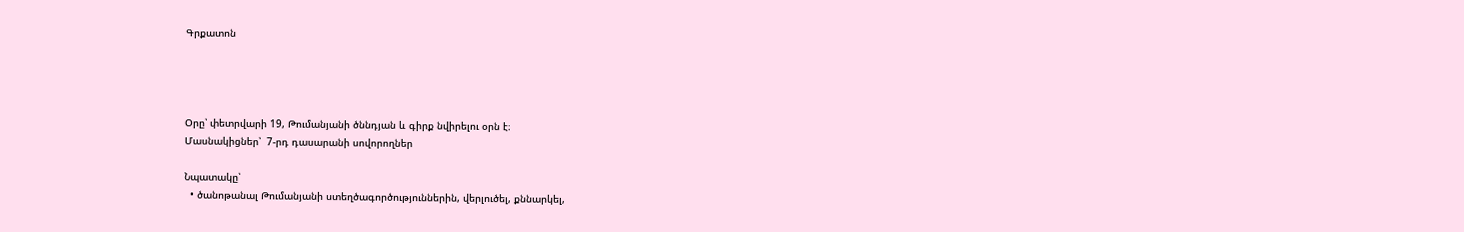Գրքատոն




Օրը՝ փետրվարի 19, Թումանյանի ծննդյան և գիրք նվիրելու օրն է։
Մասնակիցներ՝  7-րդ դասարանի սովորողներ

Նպատակը՝
  • ծանոթանալ Թումանյանի ստեղծագործություններին, վերլուծել, քննարկել,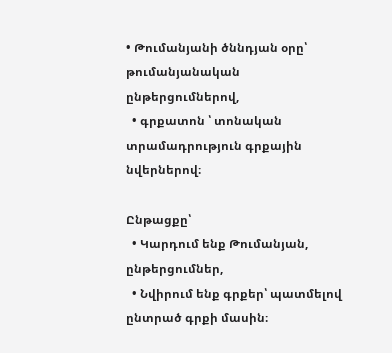• Թումանյանի ծննդյան օրը՝ թումանյանական ընթերցումներով,
  • գրքատոն ՝ տոնական տրամադրություն գրքային նվերներով։

Ընթացքը՝
  • Կարդում ենք Թումանյան, ընթերցումներ,
  • Նվիրում ենք գրքեր՝ պատմելով ընտրած գրքի մասին։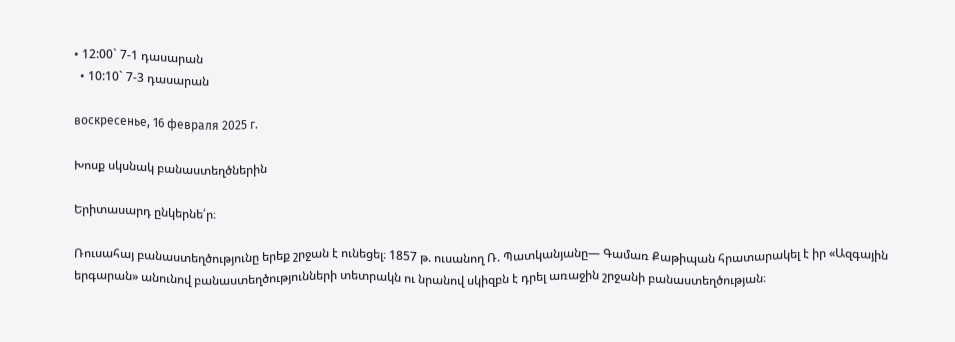• 12:00` 7-1 դասարան
  • 10:10` 7-3 դասարան

воскресенье, 16 февраля 2025 г.

Խոսք սկսնակ բանաստեղծներին

Երիտասարդ ընկերնե՛ր։

Ռուսահայ բանաստեղծությունը երեք շրջան է ունեցել։ 1857 թ. ուսանող Ռ. Պատկանյանը— Գամառ Քաթիպան հրատարակել է իր «Ազգային երգարան» անունով բանաստեղծությունների տետրակն ու նրանով սկիզբն է դրել առաջին շրջանի բանաստեղծության։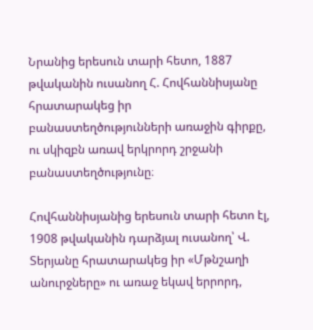Նրանից երեսուն տարի հետո, 1887 թվականին ուսանող Հ. Հովհաննիսյանը հրատարակեց իր բանաստեղծությունների առաջին գիրքը, ու սկիզբն առավ երկրորդ շրջանի բանաստեղծությունը։

Հովհաննիսյանից երեսուն տարի հետո էլ, 1908 թվականին դարձյալ ուսանող՝ Վ. Տերյանը հրատարակեց իր «Մթնշաղի անուրջները» ու առաջ եկավ երրորդ,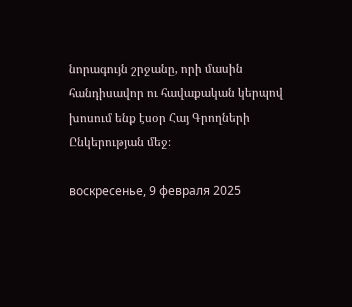նորագույն շրջանը, որի մասին հանդիսավոր ու հավաքական կերպով խոսում ենք էսօր Հայ Գրողների Ընկերության մեջ։

воскресенье, 9 февраля 2025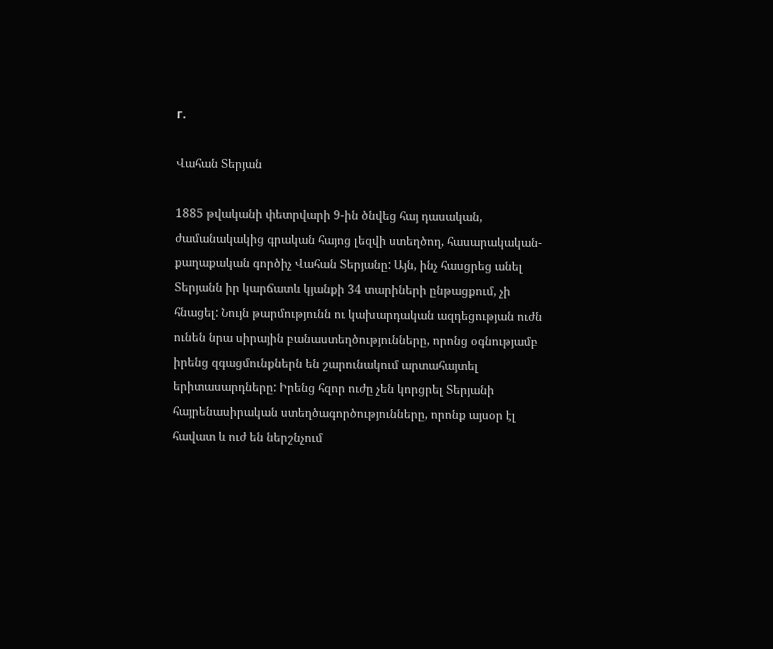г.

Վահան Տերյան

1885 թվականի փետրվարի 9-ին ծնվեց հայ դասական, ժամանակակից գրական հայոց լեզվի ստեղծող, հասարակական-քաղաքական գործիչ Վահան Տերյանը: Այն, ինչ հասցրեց անել Տերյանն իր կարճատև կյանքի 34 տարիների ընթացքում, չի հնացել: Նույն թարմությունն ու կախարդական ազդեցության ուժն ունեն նրա սիրային բանաստեղծությունները, որոնց օգնությամբ իրենց զգացմունքներն են շարունակում արտահայտել երիտասարդները: Իրենց հզոր ուժը չեն կորցրել Տերյանի հայրենասիրական ստեղծագործությունները, որոնք այսօր էլ  հավատ և ուժ են ներշնչում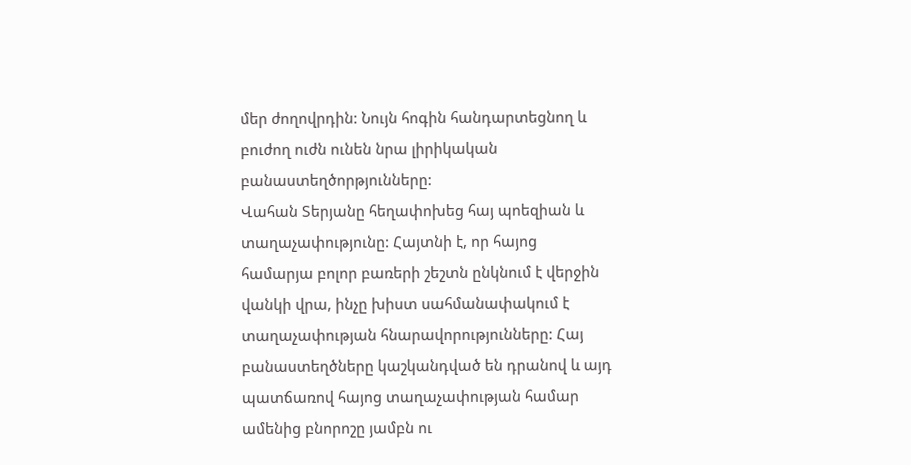մեր ժողովրդին: Նույն հոգին հանդարտեցնող և բուժող ուժն ունեն նրա լիրիկական բանաստեղծորթյունները:
Վահան Տերյանը հեղափոխեց հայ պոեզիան և տաղաչափությունը: Հայտնի է, որ հայոց  համարյա բոլոր բառերի շեշտն ընկնում է վերջին վանկի վրա, ինչը խիստ սահմանափակում է տաղաչափության հնարավորությունները: Հայ բանաստեղծները կաշկանդված են դրանով և այդ պատճառով հայոց տաղաչափության համար ամենից բնորոշը յամբն ու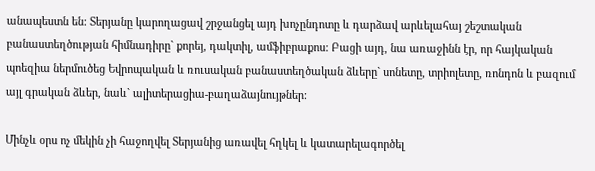անապեստն են: Տերյանը կարողացավ շրջանցել այդ խոչընդոտը և դարձավ արևելահայ շեշտական բանաստեղծության հիմնադիրը` քորեյ, դակտիլ, ամֆիբրաքոս: Բացի այդ, նա առաջինն էր, որ հայկական պոեզիա ներմուծեց Եվրոպական և ռուսական բանաստեղծական ձևերը` սոնետը, տրիոլետը, ռոնդոն և բազում այլ գրական ձևեր, նաև` ալիտերացիա-բաղաձայնույթներ:

Մինչև օրս ոչ մեկին չի հաջողվել Տերյանից առավել հղկել և կատարելագործել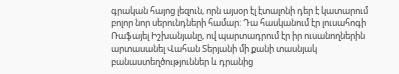գրական հայոց լեզուն, որն այսօր էլ էտալոնի դեր է կատարում բոլոր նոր սերունդների համար: Դա հասկանում էր լուսահոգի Ռաֆայել Իշխանյանը, ով պարտադրում էր իր ուսանողներին արտասանել Վահան Տերյանի մի քանի տասնյակ բանաստեղծություններ և դրանից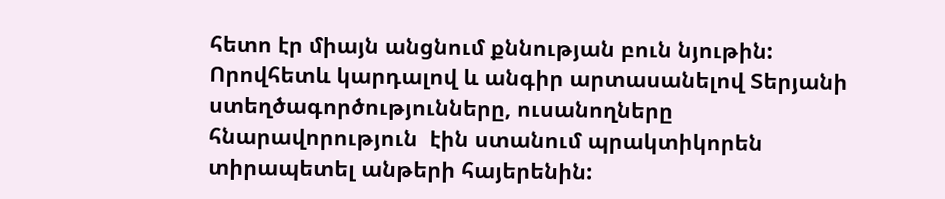հետո էր միայն անցնում քննության բուն նյութին: Որովհետև կարդալով և անգիր արտասանելով Տերյանի ստեղծագործությունները, ուսանողները հնարավորություն  էին ստանում պրակտիկորեն տիրապետել անթերի հայերենին: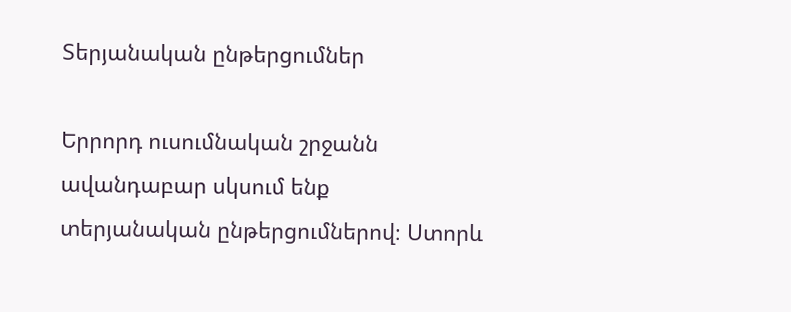Տերյանական ընթերցումներ

Երրորդ ուսումնական շրջանն ավանդաբար սկսում ենք տերյանական ընթերցումներով։ Ստորև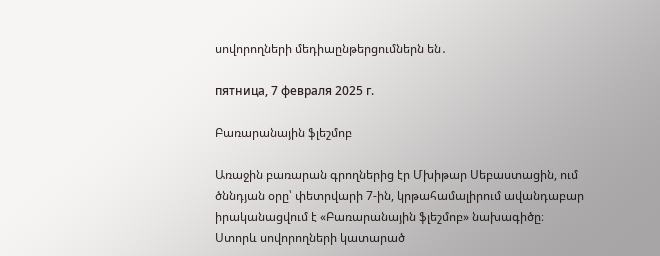սովորողների մեդիաընթերցումներն են․

пятница, 7 февраля 2025 г.

Բառարանային ֆլեշմոբ

Առաջին բառարան գրողներից էր Մխիթար Սեբաստացին, ում ծննդյան օրը՝ փետրվարի 7-ին, կրթահամալիրում ավանդաբար իրականացվում է «Բառարանային ֆլեշմոբ» նախագիծը։
Ստորև սովորողների կատարած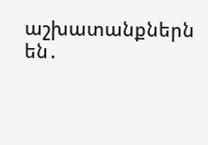աշխատանքներն են․